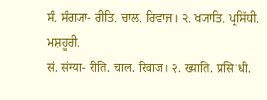ਸੰ. ਸੰਗ੍ਯਾ- ਰੀਤਿ. ਚਾਲ. ਰਿਵਾਜ। ੨. ਖ੍ਯਾਤਿ. ਪ੍ਰਸਿੱਧੀ. ਮਸ਼ਹੂਰੀ.
सं. संग्या- रीति. चाल. रिवाज। २. ख्याति. प्रसिॱधी.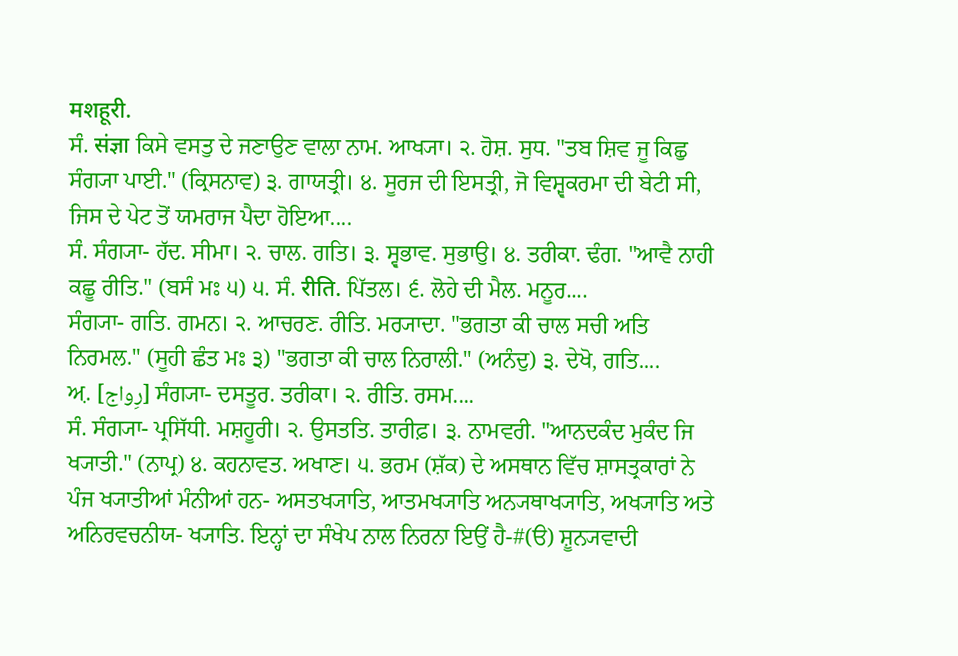मशहूरी.
ਸੰ. संज्ञा ਕਿਸੇ ਵਸਤੁ ਦੇ ਜਣਾਉਣ ਵਾਲਾ ਨਾਮ. ਆਖ੍ਯਾ। ੨. ਹੋਸ਼. ਸੁਧ. "ਤਬ ਸ਼ਿਵ ਜੂ ਕਿਛੁ ਸੰਗ੍ਯਾ ਪਾਈ." (ਕ੍ਰਿਸਨਾਵ) ੩. ਗਾਯਤ੍ਰੀ। ੪. ਸੂਰਜ ਦੀ ਇਸਤ੍ਰੀ, ਜੋ ਵਿਸ਼੍ਵਕਰਮਾ ਦੀ ਬੇਟੀ ਸੀ, ਜਿਸ ਦੇ ਪੇਟ ਤੋਂ ਯਮਰਾਜ ਪੈਦਾ ਹੋਇਆ....
ਸੰ. ਸੰਗ੍ਯਾ- ਹੱਦ. ਸੀਮਾ। ੨. ਚਾਲ. ਗਤਿ। ੩. ਸ੍ਵਭਾਵ. ਸੁਭਾਉ। ੪. ਤਰੀਕਾ. ਢੰਗ. "ਆਵੈ ਨਾਹੀ ਕਛੂ ਰੀਤਿ." (ਬਸੰ ਮਃ ੫) ੫. ਸੰ. रीति. ਪਿੱਤਲ। ੬. ਲੋਹੇ ਦੀ ਮੈਲ. ਮਨੂਰ....
ਸੰਗ੍ਯਾ- ਗਤਿ. ਗਮਨ। ੨. ਆਚਰਣ. ਰੀਤਿ. ਮਰ੍ਯਾਦਾ. "ਭਗਤਾ ਕੀ ਚਾਲ ਸਚੀ ਅਤਿ ਨਿਰਮਲ." (ਸੂਹੀ ਛੰਤ ਮਃ ੩) "ਭਗਤਾ ਕੀ ਚਾਲ ਨਿਰਾਲੀ." (ਅਨੰਦੁ) ੩. ਦੇਖੋ, ਗਤਿ....
ਅ਼. [رِواج] ਸੰਗ੍ਯਾ- ਦਸਤੂਰ. ਤਰੀਕਾ। ੨. ਰੀਤਿ. ਰਸਮ....
ਸੰ. ਸੰਗ੍ਯਾ- ਪ੍ਰਸਿੱਧੀ. ਮਸ਼ਹੂਰੀ। ੨. ਉਸਤਤਿ. ਤਾਰੀਫ਼। ੩. ਨਾਮਵਰੀ. "ਆਨਦਕੰਦ ਮੁਕੰਦ ਜਿ ਖ੍ਯਾਤੀ." (ਨਾਪ੍ਰ) ੪. ਕਹਨਾਵਤ. ਅਖਾਣ। ੫. ਭਰਮ (ਸ਼ੱਕ) ਦੇ ਅਸਥਾਨ ਵਿੱਚ ਸ਼ਾਸਤ੍ਰਕਾਰਾਂ ਨੇ ਪੰਜ ਖ੍ਯਾਤੀਆਂ ਮੰਨੀਆਂ ਹਨ- ਅਸਤਖ੍ਯਾਤਿ, ਆਤਮਖ੍ਯਾਤਿ ਅਨ੍ਯਥਾਖ੍ਯਾਤਿ, ਅਖ੍ਯਾਤਿ ਅਤੇ ਅਨਿਰਵਚਨੀਯ- ਖ੍ਯਾਤਿ. ਇਨ੍ਹਾਂ ਦਾ ਸੰਖੇਪ ਨਾਲ ਨਿਰਨਾ ਇਉਂ ਹੈ-#(ੳ) ਸ਼ੂਨ੍ਯਵਾਦੀ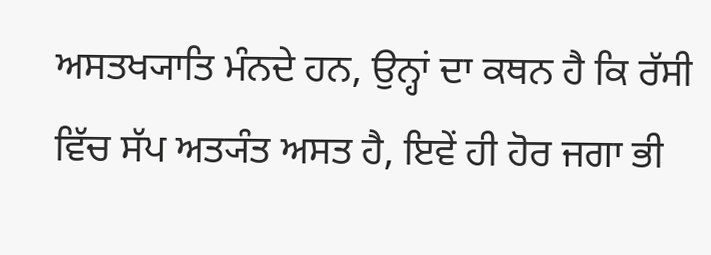ਅਸਤਖ੍ਯਾਤਿ ਮੰਨਦੇ ਹਨ, ਉਨ੍ਹਾਂ ਦਾ ਕਥਨ ਹੈ ਕਿ ਰੱਸੀ ਵਿੱਚ ਸੱਪ ਅਤ੍ਯੰਤ ਅਸਤ ਹੈ, ਇਵੇਂ ਹੀ ਹੋਰ ਜਗਾ ਭੀ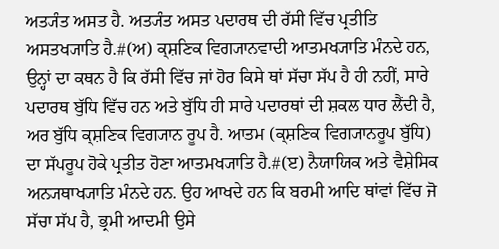ਅਤ੍ਯੰਤ ਅਸਤ ਹੈ. ਅਤ੍ਯੰਤ ਅਸਤ ਪਦਾਰਥ ਦੀ ਰੱਸੀ ਵਿੱਚ ਪ੍ਰਤੀਤਿ ਅਸਤਖ੍ਯਾਤਿ ਹੈ.#(ਅ) ਕ੍ਸ਼ਣਿਕ ਵਿਗ੍ਯਾਨਵਾਦੀ ਆਤਮਖ੍ਯਾਤਿ ਮੰਨਦੇ ਹਨ, ਉਨ੍ਹਾਂ ਦਾ ਕਥਨ ਹੈ ਕਿ ਰੱਸੀ ਵਿੱਚ ਜਾਂ ਹੋਰ ਕਿਸੇ ਥਾਂ ਸੱਚਾ ਸੱਪ ਹੈ ਹੀ ਨਹੀਂ, ਸਾਰੇ ਪਦਾਰਥ ਬੁੱਧਿ ਵਿੱਚ ਹਨ ਅਤੇ ਬੁੱਧਿ ਹੀ ਸਾਰੇ ਪਦਾਰਥਾਂ ਦੀ ਸ਼ਕਲ ਧਾਰ ਲੈਂਦੀ ਹੈ, ਅਰ ਬੁੱਧਿ ਕ੍ਸ਼ਣਿਕ ਵਿਗ੍ਯਾਨ ਰੂਪ ਹੈ. ਆਤਮ (ਕ੍ਸ਼ਣਿਕ ਵਿਗ੍ਯਾਨਰੂਪ ਬੁੱਧਿ) ਦਾ ਸੱਪਰੂਪ ਹੋਕੇ ਪ੍ਰਤੀਤ ਹੋਣਾ ਆਤਮਖ੍ਯਾਤਿ ਹੈ.#(ੲ) ਨੈਯਾਯਿਕ ਅਤੇ ਵੈਸ਼ੇਸਿਕ ਅਨ੍ਯਥਾਖ੍ਯਾਤਿ ਮੰਨਦੇ ਹਨ. ਉਹ ਆਖਦੇ ਹਨ ਕਿ ਬਰਮੀ ਆਦਿ ਥਾਂਵਾਂ ਵਿੱਚ ਜੋ ਸੱਚਾ ਸੱਪ ਹੈ, ਭ੍ਰਮੀ ਆਦਮੀ ਉਸੇ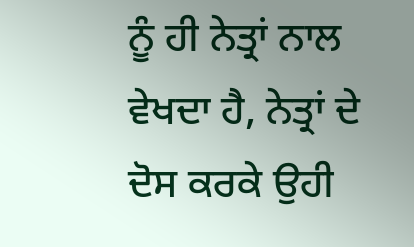ਨੂੰ ਹੀ ਨੇਤ੍ਰਾਂ ਨਾਲ ਵੇਖਦਾ ਹੈ, ਨੇਤ੍ਰਾਂ ਦੇ ਦੋਸ ਕਰਕੇ ਉਹੀ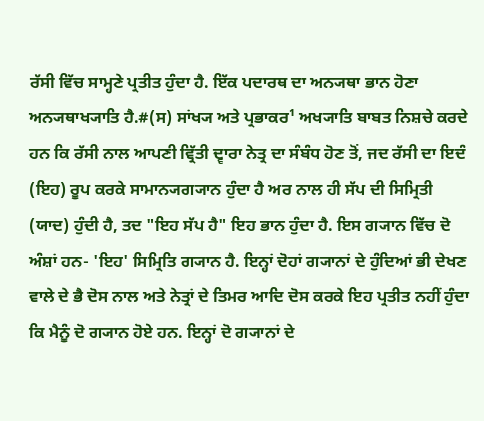ਰੱਸੀ ਵਿੱਚ ਸਾਮ੍ਹਣੇ ਪ੍ਰਤੀਤ ਹੁੰਦਾ ਹੈ. ਇੱਕ ਪਦਾਰਥ ਦਾ ਅਨ੍ਯਥਾ ਭਾਨ ਹੋਣਾ ਅਨ੍ਯਥਾਖ੍ਯਾਤਿ ਹੈ.#(ਸ) ਸਾਂਖ੍ਯ ਅਤੇ ਪ੍ਰਭਾਕਰ¹ ਅਖ੍ਯਾਤਿ ਬਾਬਤ ਨਿਸ਼ਚੇ ਕਰਦੇ ਹਨ ਕਿ ਰੱਸੀ ਨਾਲ ਆਪਣੀ ਵ੍ਰਿੱਤੀ ਦ੍ਵਾਰਾ ਨੇਤ੍ਰ ਦਾ ਸੰਬੰਧ ਹੋਣ ਤੋਂ, ਜਦ ਰੱਸੀ ਦਾ ਇਦੰ (ਇਹ) ਰੂਪ ਕਰਕੇ ਸਾਮਾਨ੍ਯਗ੍ਯਾਨ ਹੁੰਦਾ ਹੈ ਅਰ ਨਾਲ ਹੀ ਸੱਪ ਦੀ ਸਿਮ੍ਰਿਤੀ (ਯਾਦ) ਹੁੰਦੀ ਹੈ, ਤਦ "ਇਹ ਸੱਪ ਹੈ" ਇਹ ਭਾਨ ਹੁੰਦਾ ਹੈ. ਇਸ ਗ੍ਯਾਨ ਵਿੱਚ ਦੋ ਅੰਸ਼ਾਂ ਹਨ- 'ਇਹ' ਸਿਮ੍ਰਿਤਿ ਗ੍ਯਾਨ ਹੈ. ਇਨ੍ਹਾਂ ਦੋਹਾਂ ਗ੍ਯਾਨਾਂ ਦੇ ਹੁੰਦਿਆਂ ਭੀ ਦੇਖਣ ਵਾਲੇ ਦੇ ਭੈ ਦੋਸ ਨਾਲ ਅਤੇ ਨੇਤ੍ਰਾਂ ਦੇ ਤਿਮਰ ਆਦਿ ਦੋਸ ਕਰਕੇ ਇਹ ਪ੍ਰਤੀਤ ਨਹੀਂ ਹੁੰਦਾ ਕਿ ਮੈਨੂੰ ਦੋ ਗ੍ਯਾਨ ਹੋਏ ਹਨ. ਇਨ੍ਹਾਂ ਦੋ ਗ੍ਯਾਨਾਂ ਦੇ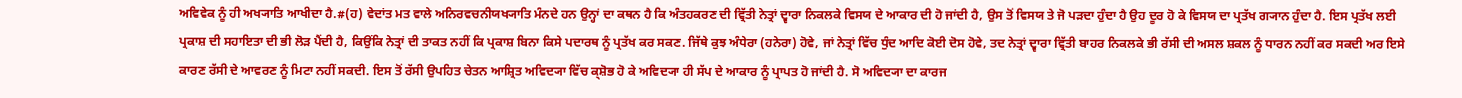ਅਵਿਵੇਕ ਨੂੰ ਹੀ ਅਖ੍ਯਾਤਿ ਆਖੀਦਾ ਹੈ.#(ਹ) ਵੇਦਾਂਤ ਮਤ ਵਾਲੇ ਅਨਿਰਵਚਨੀਯਖ੍ਯਾਤਿ ਮੰਨਦੇ ਹਨ ਉਨ੍ਹਾਂ ਦਾ ਕਥਨ ਹੈ ਕਿ ਅੰਤਹਕਰਣ ਦੀ ਵ੍ਰਿੱਤੀ ਨੇਤ੍ਰਾਂ ਦ੍ਵਾਰਾ ਨਿਕਲਕੇ ਵਿਸਯ ਦੇ ਆਕਾਰ ਦੀ ਹੋ ਜਾਂਦੀ ਹੈ, ਉਸ ਤੋਂ ਵਿਸਯ ਤੇ ਜੋ ਪੜਦਾ ਹੁੰਦਾ ਹੈ ਉਹ ਦੂਰ ਹੋ ਕੇ ਵਿਸਯ ਦਾ ਪ੍ਰਤੱਖ ਗ੍ਯਾਨ ਹੁੰਦਾ ਹੈ. ਇਸ ਪ੍ਰਤੱਖ ਲਈ ਪ੍ਰਕਾਸ਼ ਦੀ ਸਹਾਇਤਾ ਦੀ ਭੀ ਲੋੜ ਪੈਂਦੀ ਹੈ, ਕਿਉਂਕਿ ਨੇਤ੍ਰਾਂ ਦੀ ਤਾਕਤ ਨਹੀਂ ਕਿ ਪ੍ਰਕਾਸ਼ ਬਿਨਾ ਕਿਸੇ ਪਦਾਰਥ ਨੂੰ ਪ੍ਰਤੱਖ ਕਰ ਸਕਣ. ਜਿੱਥੇ ਕੁਝ ਅੰਧੇਰਾ (ਹਨੇਰਾ) ਹੋਵੇ, ਜਾਂ ਨੇਤ੍ਰਾਂ ਵਿੱਚ ਧੁੰਦ ਆਦਿ ਕੋਈ ਦੋਸ ਹੋਵੇ, ਤਦ ਨੇਤ੍ਰਾਂ ਦ੍ਵਾਰਾ ਵ੍ਰਿੱਤੀ ਬਾਹਰ ਨਿਕਲਕੇ ਭੀ ਰੱਸੀ ਦੀ ਅਸਲ ਸ਼ਕਲ ਨੂੰ ਧਾਰਨ ਨਹੀਂ ਕਰ ਸਕਦੀ ਅਰ ਇਸੇ ਕਾਰਣ ਰੱਸੀ ਦੇ ਆਵਰਣ ਨੂੰ ਮਿਟਾ ਨਹੀਂ ਸਕਦੀ. ਇਸ ਤੋਂ ਰੱਸੀ ਉਪਹਿਤ ਚੇਤਨ ਆਸ਼੍ਰਿਤ ਅਵਿਦ੍ਯਾ ਵਿੱਚ ਕ੍ਸ਼ੋਭ ਹੋ ਕੇ ਅਵਿਦ੍ਯਾ ਹੀ ਸੱਪ ਦੇ ਆਕਾਰ ਨੂੰ ਪ੍ਰਾਪਤ ਹੋ ਜਾਂਦੀ ਹੈ. ਸੋ ਅਵਿਦ੍ਯਾ ਦਾ ਕਾਰਜ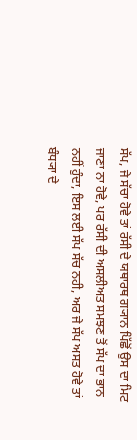ਸੱਪ, ਜੇ ਸੱਚਾ ਹੋਵੇ ਤਾਂ ਰੱਸੀ ਦੇ ਯਥਾਰਥ ਗ੍ਯਾਨ ਪਿੱਛੋਂ ਉਸ ਦਾ ਮਿਟ ਜਾਣਾ ਨਾ ਹੋਵੇ, ਪਰ ਰੱਸੀ ਦੀ ਅਸਲੀਅਤ ਸਮਝਣ ਤੋਂ ਸੱਪ ਦਾ ਭਾਨ ਨਹੀਂ ਹੁੰਦਾ, ਇਸ ਲਈ ਸੱਪ ਸੱਚ ਨਹੀ, ਅਰ ਜੇ ਸੱਪ ਅਸਤ ਹੋਵੇ ਤਾਂ ਬੰਧ੍ਯਾ ਦੇ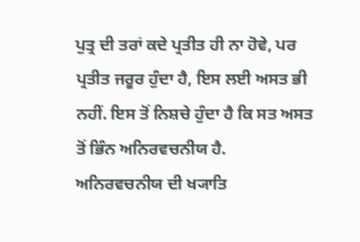ਪੁਤ੍ਰ ਦੀ ਤਰਾਂ ਕਦੇ ਪ੍ਰਤੀਤ ਹੀ ਨਾ ਹੋਵੇ, ਪਰ ਪ੍ਰਤੀਤ ਜਰੂਰ ਹੁੰਦਾ ਹੈ, ਇਸ ਲਈ ਅਸਤ ਭੀ ਨਹੀਂ. ਇਸ ਤੋਂ ਨਿਸ਼ਚੇ ਹੁੰਦਾ ਹੈ ਕਿ ਸਤ ਅਸਤ ਤੋਂ ਭਿੰਨ ਅਨਿਰਵਚਨੀਯ ਹੈ. ਅਨਿਰਵਚਨੀਯ ਦੀ ਖ੍ਯਾਤਿ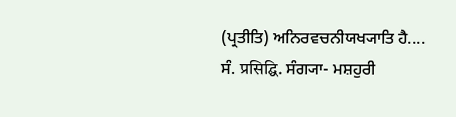(ਪ੍ਰਤੀਤਿ) ਅਨਿਰਵਚਨੀਯਖ੍ਯਾਤਿ ਹੈ....
ਸੰ. प्रसिद्घि. ਸੰਗ੍ਯਾ- ਮਸ਼ਹੁਰੀ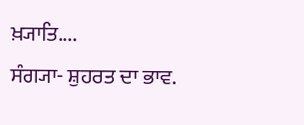ਖ਼੍ਯਾਤਿ....
ਸੰਗ੍ਯਾ- ਸ਼ੁਹਰਤ ਦਾ ਭਾਵ.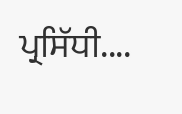ਪ੍ਰਸਿੱਧੀ....